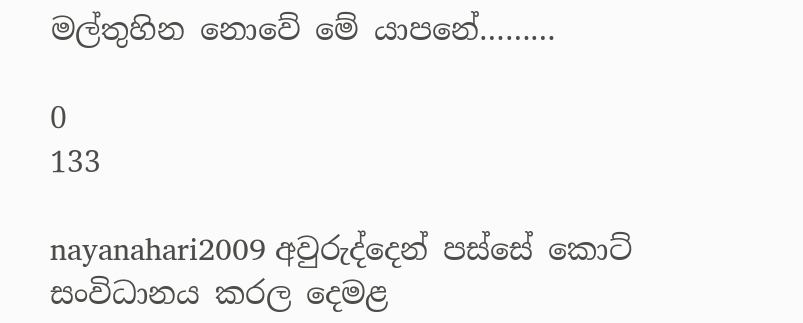මල්තුහින නොවේ මේ යාපනේ………

0
133

nayanahari2009 අවුරුද්දෙන් පස්සේ කොට් සංවිධානය කරල දෙමළ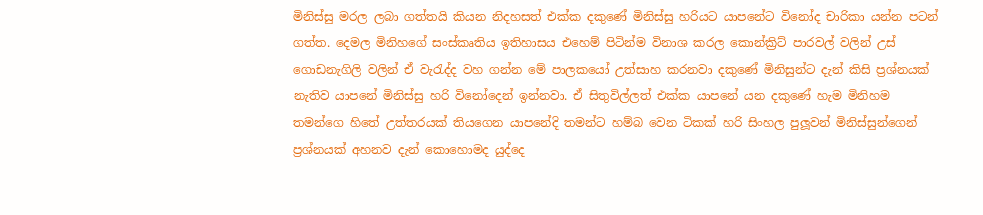මිනිස්සු මරල ලබා ගත්තයි කියන නිදහසත් එක්ක දකුණේ මිනිස්සු හරියට යාපනේට විනෝද චාරිකා යන්න පටන් ගත්ත. දෙමල මිනිහගේ සංස්කෘතිය ඉතිහාසය එහෙම් පිටින්ම විනාශ කරල කොන්ක්‍රිට් පාරවල් වලින් උස් ගොඩනැගිලි වලින් ඒ වැරැද්ද වහ ගන්න මේ පාලකයෝ උත්සාහ කරනවා දකුණේ මිනිසුන්ට දැන් කිසි ප්‍රශ්නයක් නැතිව යාපනේ මිනිස්සු හරි විනෝදෙන් ඉන්නවා. ඒ සිතුවිල්ලත් එක්ක යාපනේ යන දකුණේ හැම මිනිහම තමන්ගෙ හිතේ උත්තරයක් තියගෙන යාපනේදි තමන්ට හම්බ වෙන ටිකක් හරි සිංහල පුලූවන් මිනිස්සුන්ගෙන් ප්‍රශ්නයක් අහනව දැන් කොහොමද යුද්දෙ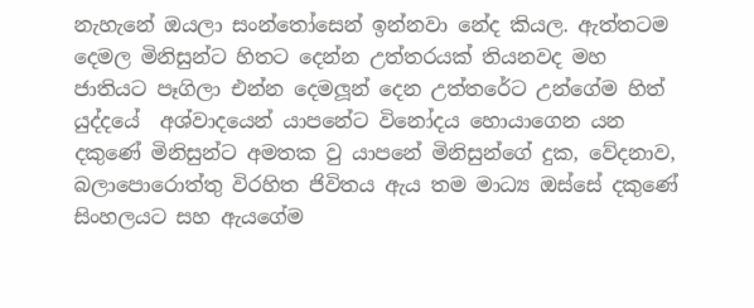නැහැනේ ඔයලා සංන්තෝසෙන් ඉන්නවා නේද කියල. ඇත්තටම දෙමල මිනිසුන්ට හිතට දෙන්න උත්තරයක් තියනවද මහ ජාතියට පෑගිලා එන්න දෙමලූන් දෙන උත්තරේට උන්ගේම හිත්
යුද්දයේ  අශ්වාදයෙන් යාපනේට විනෝදය හොයාගෙන යන දකුණේ මිනිසුන්ට අමතක වු යාපනේ මිනිසුන්ගේ දුක, වේදනාව, බලාපොරොත්තු විරහිත ජිවිතය ඇය තම මාධ්‍ය ඔස්සේ දකුණේ සිංහලයට සහ ඇයගේම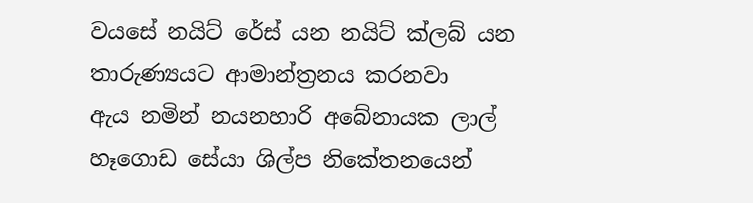වයසේ නයිට් රේස් යන නයිට් ක්ලබ් යන තාරුණ්‍යයට ආමාන්ත්‍රනය කරනවා
ඇය නමින් නයනහාරි අබේනායක ලාල් හෑගොඩ සේයා ශිල්ප නිකේතනයෙන්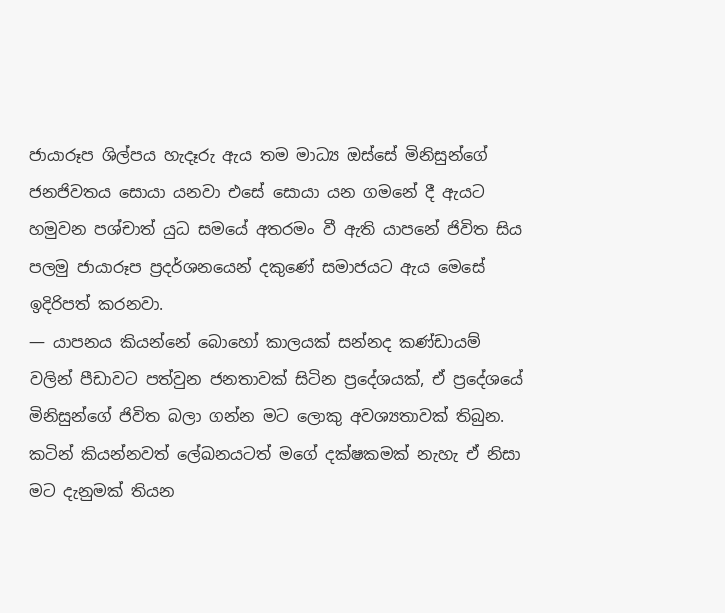ජායාරූප ශිල්පය හැදෑරු ඇය තම මාධ්‍ය ඔස්සේ මිනිසුන්ගේ ජනජිවතය සොයා යනවා එසේ සොයා යන ගමනේ දී ඇයට හමුවන පශ්චාත් යුධ සමයේ අතරමං වී ඇති යාපනේ ජිවිත සිය පලමු ජායාරූප ප්‍රදර්ශනයෙන් දකුණේ සමාජයට ඇය මෙසේ ඉදිරිපත් කරනවා.
— යාපනය කියන්නේ බොහෝ කාලයක් සන්නද කණ්ඩායම් වලින් පීඩාවට පත්වුන ජනතාවක් සිටින ප්‍රදේශයක්, ඒ ප්‍රදේශයේ මිනිසුන්ගේ ජිවිත බලා ගන්න මට ලොකු අවශ්‍යතාවක් තිබුන. කටින් කියන්නවත් ලේඛනයටත් මගේ දක්ෂකමක් නැහැ ඒ නිසා මට දැනුමක් තියන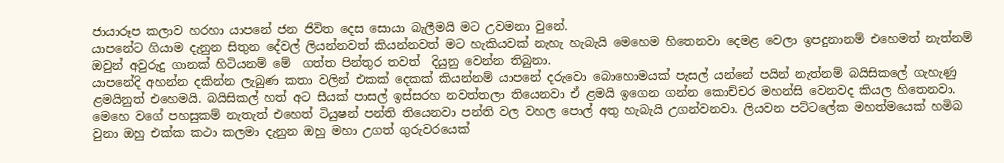ජායාරූප කලාව හරහා යාපනේ ජන ජිවිත දෙස සොයා බැලීමයි මට උවමනා වුනේ.
යාපනේට ගියාම දැනුන සිතුන දේවල් ලියන්නවත් කියන්නවත් මට හැකියවක් නැහැ හැබැයි මෙහෙම හිතෙනවා දෙමළ වෙලා ඉපදුනානම් එහෙමත් නැත්නම් ඔවුන් අවුරුදු ගානක් හිටියනම් මේ  ගත්ත පින්තුර තවත්  දියුනු වෙන්න තිබුනා.
යාපනේදි අහන්න දකින්න ලැබුණ කතා වලින් එකක් දෙකක් කියන්නම් යාපනේ දරුවො බොහොමයක් පැසල් යන්නේ පයින් නැත්නම් බයිසිකලේ ගැහැණු ළමයිනුත් එහෙමයි. බයිසිකල් හත් අට සීයක් පාසල් ඉස්සරහ නවත්තලා තියෙනවා ඒ ළමයි ඉගෙන ගන්න කොච්චර මහන්සි වෙනවද කියල හිතෙනවා. මෙහෙ වගේ පහසුකම් නැතැත් එහෙත් ටියුෂන් පන්ති තියෙනවා පන්ති වල වහල පොල් අතු හැබැයි උගන්වනවා. ලියවන පට්ටලේක මහත්මයෙක් හමිබ වුනා ඔහු එක්ක කථා කලමා දැනුන ඔහු මහා උගත් ගුරුවරයෙක්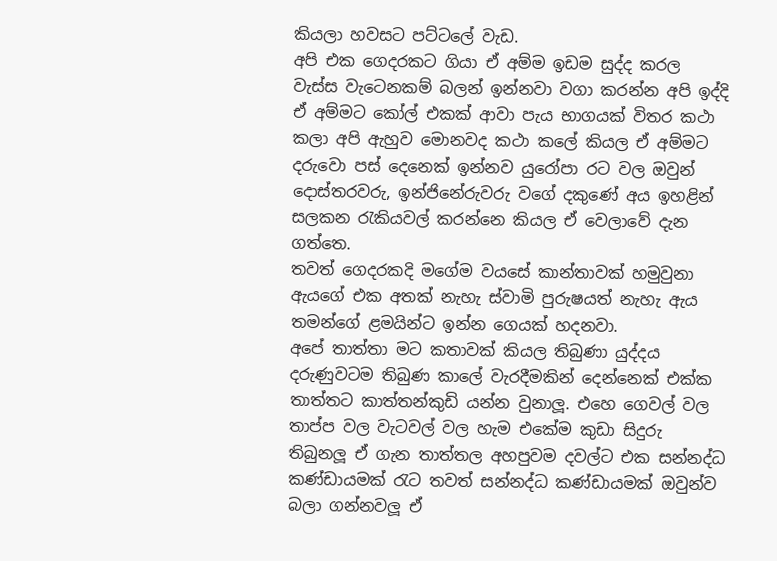කියලා හවසට පට්ටලේ වැඩ.
අපි එක ගෙදරකට ගියා ඒ අම්ම ඉඩම සුද්ද කරල වැස්ස වැටෙනකම් බලන් ඉන්නවා වගා කරන්න අපි ඉද්දි ඒ අම්මට කෝල් එකක් ආවා පැය භාගයක් විතර කථා කලා අපි ඇහුව මොනවද කථා කලේ කියල ඒ අම්මට දරුවො පස් දෙනෙක් ඉන්නව යුරෝපා රට වල ඔවුන් දොස්තරවරු, ඉන්ජිනේරුවරු වගේ දකුණේ අය ඉහළින් සලකන රැකියවල් කරන්නෙ කියල ඒ වෙලාවේ දැන ගත්තෙ.
තවත් ගෙදරකදි මගේම වයසේ කාන්තාවක් හමුවුනා ඇයගේ එක අතක් නැහැ ස්වාමි පුරුෂයත් නැහැ ඇය තමන්ගේ ළමයින්ට ඉන්න ගෙයක් හදනවා.
අපේ තාත්තා මට කතාවක් කියල තිබුණා යුද්දය දරුණුවටම තිබුණ කාලේ වැරදීමකින් දෙන්නෙක් එක්ක තාත්තට කාත්තන්කුඩි යන්න වුනාලූ. එහෙ ගෙවල් වල තාප්ප වල වැටවල් වල හැම එකේම කුඩා සිදුරු තිබුනලූ ඒ ගැන තාත්තල අහපුවම දවල්ට එක සන්නද්ධ කණ්ඩායමක් රැට තවත් සන්නද්ධ කණ්ඩායමක් ඔවුන්ව බලා ගන්නවලූ ඒ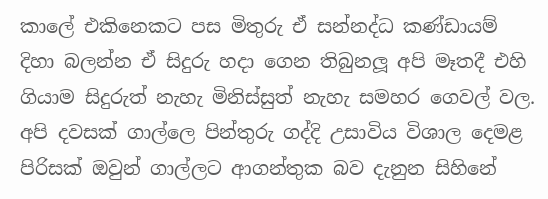කාලේ එකිනෙකට පස මිතුරු ඒ සන්නද්ධ කණ්ඩායම් දිහා බලන්න ඒ සිදුරු හදා ගෙන තිබුනලූ අපි මෑතදී එහි ගියාම සිදුරුත් නැහැ මිනිස්සුත් නැහැ සමහර ගෙවල් වල.
අපි දවසක් ගාල්ලෙ පින්තුරු ගද්දි උසාවිය විශාල දෙමළ පිරිසක් ඔවුන් ගාල්ලට ආගන්තුක බව දැනුන සිහිනේ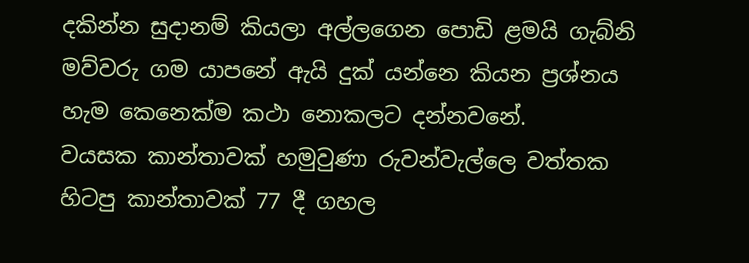දකින්න සුදානම් කියලා අල්ලගෙන පොඩි ළමයි ගැබ්නි මව්වරු ගම යාපනේ ඇයි දුක් යන්නෙ කියන ප්‍රශ්නය හැම කෙනෙක්ම කථා නොකලට දන්නවනේ.
වයසක කාන්තාවක් හමුවුණා රුවන්වැල්ලෙ වත්තක හිටපු කාන්තාවක් 77 දී ගහල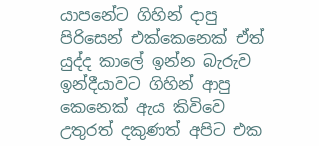යාපනේට ගිහින් දාපු පිරිසෙන් එක්කෙනෙක් ඒත් යුද්ද කාලේ ඉන්න බැරුව ඉන්දීයාවට ගිහින් ආපු කෙනෙක් ඇය කිවිවෙ උතුරත් දකුණත් අපිට එක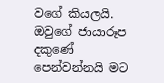වගේ කියලයි.
ඔවුගේ ජායාරූප දකුණේ පෙන්වන්නයි මට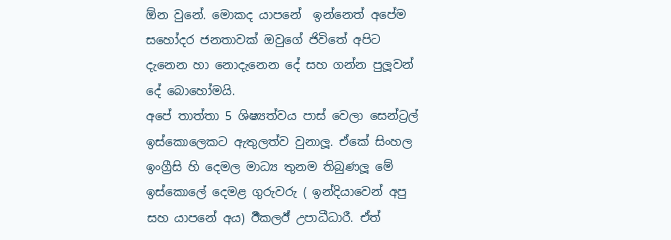ඕන වුනේ. මොකද යාපනේ  ඉන්නෙත් අපේම සහෝදර ජනතාවක් ඔවුගේ ජිවිතේ අපිට දැනෙන හා නොදැනෙන දේ සහ ගන්න පුලූවන් දේ බොහෝමයි.
අපේ තාත්තා 5 ශිෂ්‍යත්වය පාස් වෙලා සෙන්ට්‍රල් ඉස්කොලෙකට ඇතුලත්ව වුනාලූ. ඒකේ සිංහල ඉංග්‍රීසි හි දෙමල මාධ්‍ය තුනම තිබුණලූ මේ ඉස්කොලේ දෙමළ ගුරුවරු ( ඉන්දියාවෙන් අපු සහ යාපනේ අය) ඊීක‍ලඊ් උපාධීධාරී. ඒත්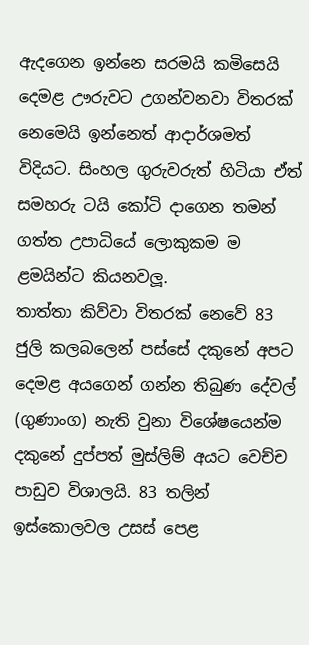ඇදගෙන ඉන්නෙ සරමයි කමිසෙයි දෙමළ ඌරුවට උගන්වනවා විතරක් නෙමෙයි ඉන්නෙත් ආදාර්ශමත් විදියට. සිංහල ගුරුවරුත් හිටියා ඒත් සමහරු ටයි කෝටි දාගෙන තමන් ගත්ත උපාධියේ ලොකුකම ම ළමයින්ට කියනවලූ.
තාත්තා කිව්වා විතරක් නෙවේ 83 ජුලි කලබලෙන් පස්සේ දකුනේ අපට දෙමළ අයගෙන් ගන්න තිබුණ දේවල් (ගුණාංග) නැති වුනා විශේෂයෙන්ම දකුනේ දුප්පත් මුස්ලිම් අයට වෙච්ච පාඩුව විශාලයි. 83 තලින් ඉස්කොලවල උසස් පෙළ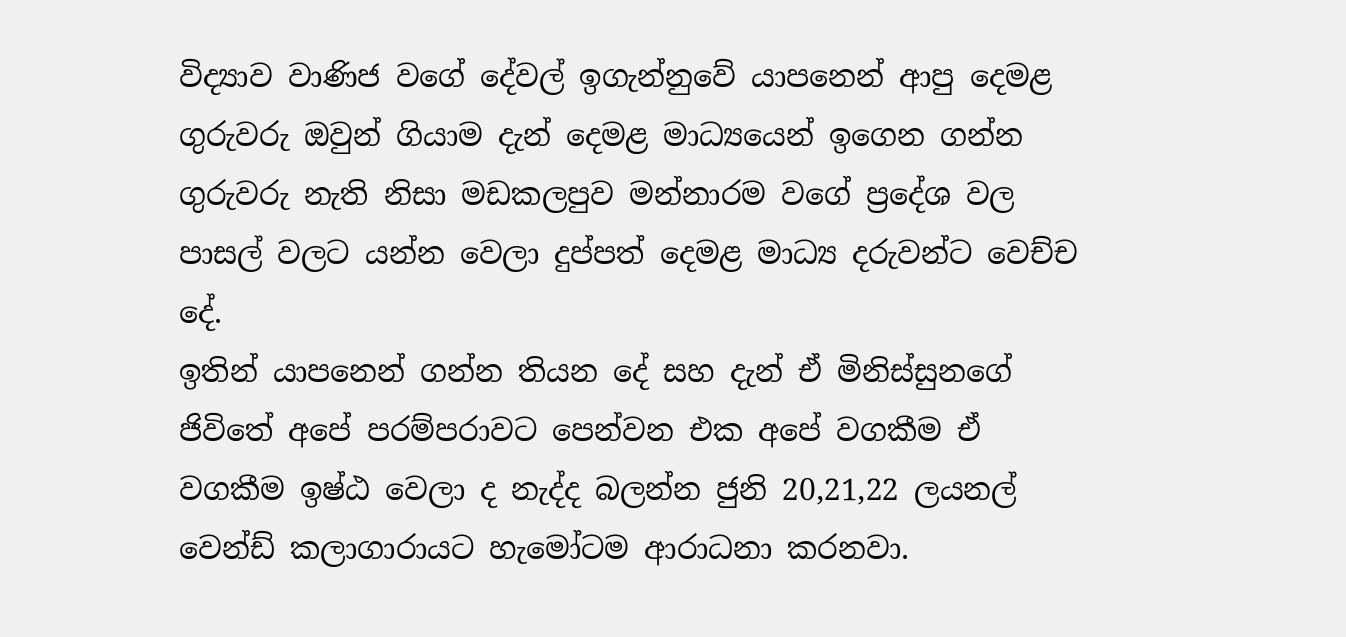විද්‍යාව වාණිජ වගේ දේවල් ඉගැන්නුවේ යාපනෙන් ආපු දෙමළ ගුරුවරු ඔවුන් ගියාම දැන් දෙමළ මාධ්‍යයෙන් ඉගෙන ගන්න ගුරුවරු නැති නිසා මඩකලපුව මන්නාරම වගේ ප්‍රදේශ වල පාසල් වලට යන්න වෙලා දුප්පත් දෙමළ මාධ්‍ය දරුවන්ට වෙච්ච දේ.
ඉතින් යාපනෙන් ගන්න තියන දේ සහ දැන් ඒ මිනිස්සුනගේ ජිවිතේ අපේ පරම්පරාවට පෙන්වන එක අපේ වගකීම ඒ වගකීම ඉෂ්ඨ වෙලා ද නැද්ද බලන්න ජුනි 20,21,22 ලයනල් වෙන්ඩ් කලාගාරායට හැමෝටම ආරාධනා කරනවා.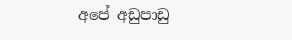අපේ අඩුපාඩු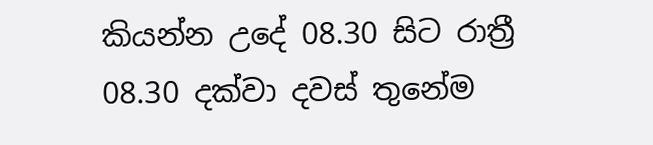කියන්න උදේ 08.30 සිට රාත්‍රී 08.30 දක්වා දවස් තුනේම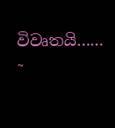විවෘතයි…… ˜